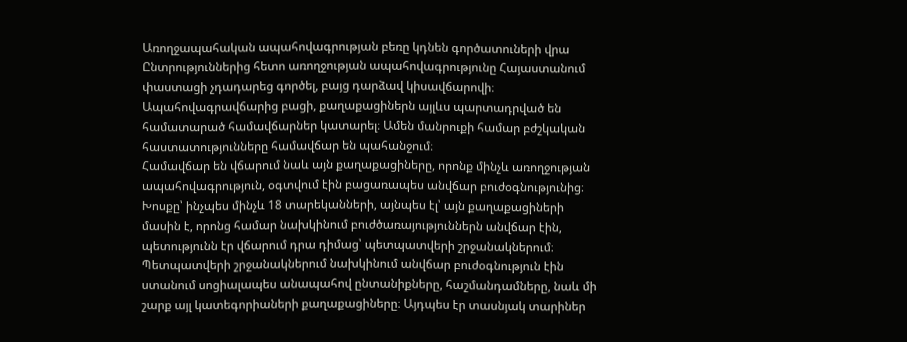Առողջապահական ապահովագրության բեռը կդնեն գործատուների վրա
Ընտրություններից հետո առողջության ապահովագրությունը Հայաստանում փաստացի չդադարեց գործել, բայց դարձավ կիսավճարովի։ Ապահովագրավճարից բացի, քաղաքացիներն այլևս պարտադրված են համատարած համավճարներ կատարել։ Ամեն մանրուքի համար բժշկական հաստատությունները համավճար են պահանջում։
Համավճար են վճարում նաև այն քաղաքացիները, որոնք մինչև առողջության ապահովագրություն, օգտվում էին բացառապես անվճար բուժօգնությունից։
Խոսքը՝ ինչպես մինչև 18 տարեկանների, այնպես էլ՝ այն քաղաքացիների մասին է, որոնց համար նախկինում բուժծառայություններն անվճար էին, պետությունն էր վճարում դրա դիմաց՝ պետպատվերի շրջանակներում։
Պետպատվերի շրջանակներում նախկինում անվճար բուժօգնություն էին ստանում սոցիալապես անապահով ընտանիքները, հաշմանդամները, նաև մի շարք այլ կատեգորիաների քաղաքացիները։ Այդպես էր տասնյակ տարիներ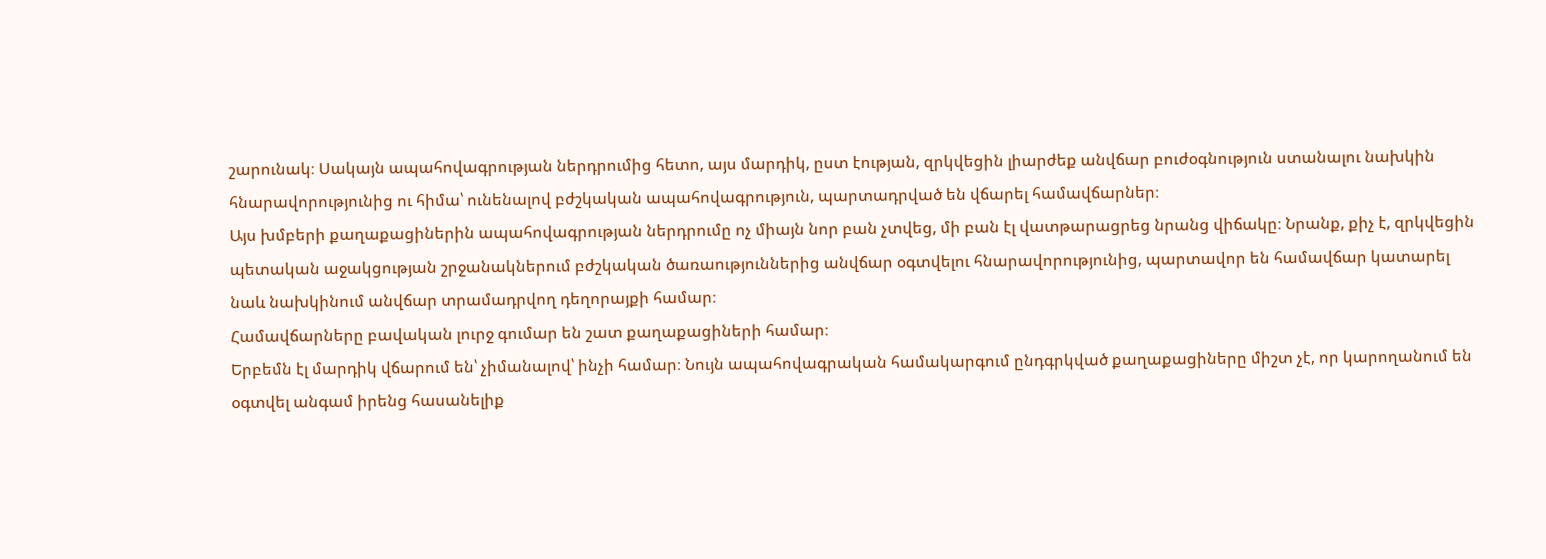շարունակ։ Սակայն ապահովագրության ներդրումից հետո, այս մարդիկ, ըստ էության, զրկվեցին լիարժեք անվճար բուժօգնություն ստանալու նախկին հնարավորությունից ու հիմա՝ ունենալով բժշկական ապահովագրություն, պարտադրված են վճարել համավճարներ։
Այս խմբերի քաղաքացիներին ապահովագրության ներդրումը ոչ միայն նոր բան չտվեց, մի բան էլ վատթարացրեց նրանց վիճակը։ Նրանք, քիչ է, զրկվեցին պետական աջակցության շրջանակներում բժշկական ծառաություններից անվճար օգտվելու հնարավորությունից, պարտավոր են համավճար կատարել նաև նախկինում անվճար տրամադրվող դեղորայքի համար։
Համավճարները բավական լուրջ գումար են շատ քաղաքացիների համար։
Երբեմն էլ մարդիկ վճարում են՝ չիմանալով՝ ինչի համար։ Նույն ապահովագրական համակարգում ընդգրկված քաղաքացիները միշտ չէ, որ կարողանում են օգտվել անգամ իրենց հասանելիք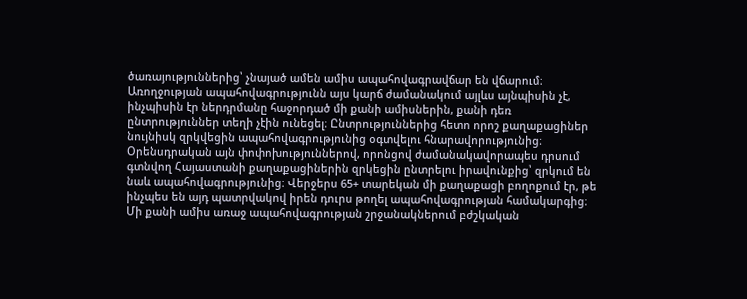ծառայություններից՝ չնայած ամեն ամիս ապահովագրավճար են վճարում։
Առողջության ապահովագրությունն այս կարճ ժամանակում այլևս այնպիսին չէ, ինչպիսին էր ներդրմանը հաջորդած մի քանի ամիսներին, քանի դեռ ընտրություններ տեղի չէին ունեցել։ Ընտրություններից հետո որոշ քաղաքացիներ նույնիսկ զրկվեցին ապահովագրությունից օգտվելու հնարավորությունից։
Օրենսդրական այն փոփոխություններով, որոնցով ժամանակավորապես դրսում գտնվող Հայաստանի քաղաքացիներին զրկեցին ընտրելու իրավունքից՝ զրկում են նաև ապահովագրությունից։ Վերջերս 65+ տարեկան մի քաղաքացի բողոքում էր, թե ինչպես են այդ պատրվակով իրեն դուրս թողել ապահովագրության համակարգից։
Մի քանի ամիս առաջ ապահովագրության շրջանակներում բժշկական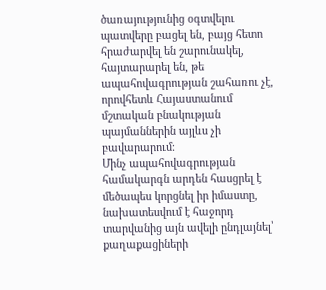ծառայությունից օգտվելու պատվերը բացել են, բայց հետո հրաժարվել են շարունակել, հայտարարել են, թե ապահովագրության շահառու չէ, որովհետև Հայաստանում մշտական բնակության պայմաններին այլևս չի բավարարում։
Մինչ ապահովագրության համակարգն արդեն հասցրել է մեծապես կորցնել իր իմաստը, նախատեսվում է հաջորդ տարվանից այն ավելի ընդլայնել՝ քաղաքացիների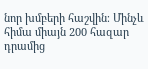նոր խմբերի հաշվին։ Մինչև հիմա միայն 200 հազար դրամից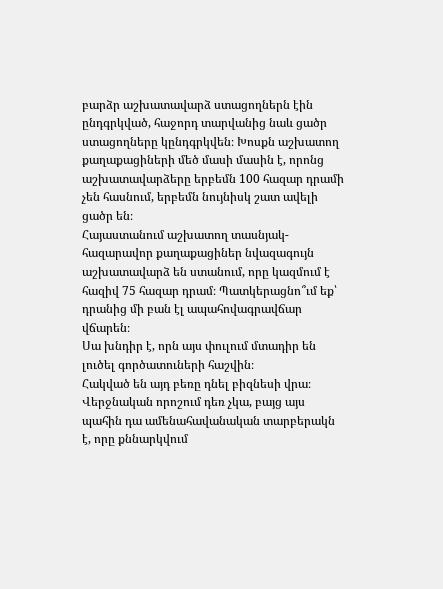բարձր աշխատավարձ ստացողներն էին ընդգրկված, հաջորդ տարվանից նաև ցածր ստացողները կընդգրկվեն։ Խոսքն աշխատող քաղաքացիների մեծ մասի մասին է, որոնց աշխատավարձերը երբեմն 100 հազար դրամի չեն հասնում, երբեմն նույնիսկ շատ ավելի ցածր են։
Հայաստանում աշխատող տասնյակ-հազարավոր քաղաքացիներ նվազագույն աշխատավարձ են ստանում, որը կազմում է հազիվ 75 հազար դրամ։ Պատկերացնո՞ւմ եք՝ դրանից մի բան էլ ապահովագրավճար վճարեն։
Սա խնդիր է, որն այս փուլում մտադիր են լուծել գործատուների հաշվին։
Հակված են այդ բեռը դնել բիզնեսի վրա։ Վերջնական որոշում դեռ չկա, բայց այս պահին դա ամենահավանական տարբերակն է, որը քննարկվում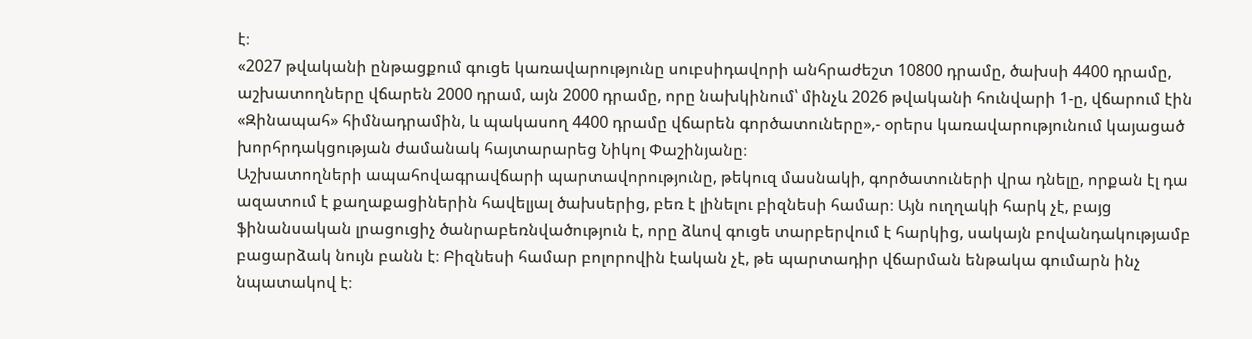է։
«2027 թվականի ընթացքում գուցե կառավարությունը սուբսիդավորի անհրաժեշտ 10800 դրամը, ծախսի 4400 դրամը, աշխատողները վճարեն 2000 դրամ, այն 2000 դրամը, որը նախկինում՝ մինչև 2026 թվականի հունվարի 1-ը, վճարում էին «Զինապահ» հիմնադրամին, և պակասող 4400 դրամը վճարեն գործատուները»,- օրերս կառավարությունում կայացած խորհրդակցության ժամանակ հայտարարեց Նիկոլ Փաշինյանը։
Աշխատողների ապահովագրավճարի պարտավորությունը, թեկուզ մասնակի, գործատուների վրա դնելը, որքան էլ դա ազատում է քաղաքացիներին հավելյալ ծախսերից, բեռ է լինելու բիզնեսի համար։ Այն ուղղակի հարկ չէ, բայց ֆինանսական լրացուցիչ ծանրաբեռնվածություն է, որը ձևով գուցե տարբերվում է հարկից, սակայն բովանդակությամբ բացարձակ նույն բանն է։ Բիզնեսի համար բոլորովին էական չէ, թե պարտադիր վճարման ենթակա գումարն ինչ նպատակով է։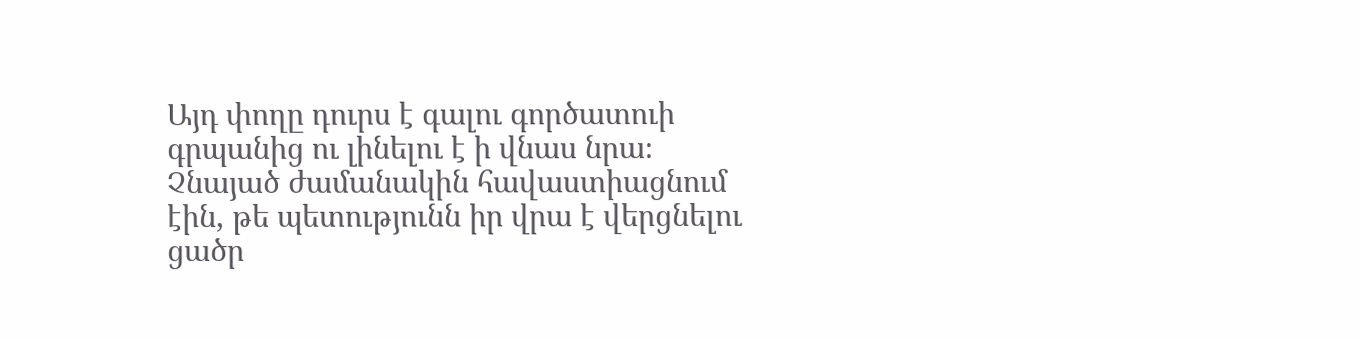Այդ փողը դուրս է գալու գործատուի գրպանից ու լինելու է ի վնաս նրա։
Չնայած ժամանակին հավաստիացնում էին, թե պետությունն իր վրա է վերցնելու ցածր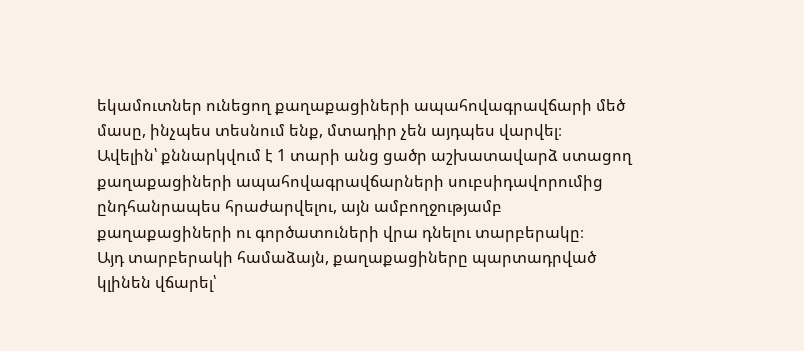եկամուտներ ունեցող քաղաքացիների ապահովագրավճարի մեծ մասը, ինչպես տեսնում ենք, մտադիր չեն այդպես վարվել։
Ավելին՝ քննարկվում է 1 տարի անց ցածր աշխատավարձ ստացող քաղաքացիների ապահովագրավճարների սուբսիդավորումից ընդհանրապես հրաժարվելու, այն ամբողջությամբ քաղաքացիների ու գործատուների վրա դնելու տարբերակը։
Այդ տարբերակի համաձայն, քաղաքացիները պարտադրված կլինեն վճարել՝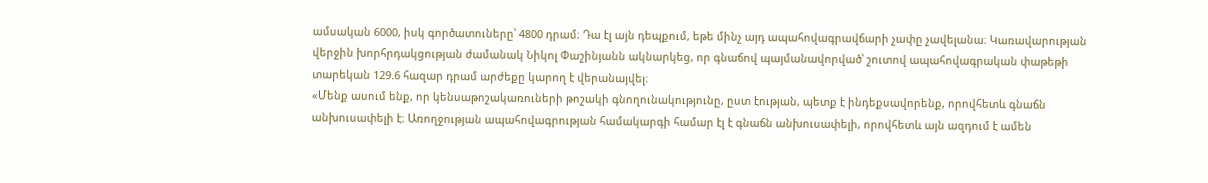ամսական 6000, իսկ գործատուները՝ 4800 դրամ։ Դա էլ այն դեպքում, եթե մինչ այդ ապահովագրավճարի չափը չավելանա։ Կառավարության վերջին խորհրդակցության ժամանակ Նիկոլ Փաշինյանն ակնարկեց, որ գնաճով պայմանավորված՝ շուտով ապահովագրական փաթեթի տարեկան 129.6 հազար դրամ արժեքը կարող է վերանայվել։
«Մենք ասում ենք, որ կենսաթոշակառուների թոշակի գնողունակությունը, ըստ էության, պետք է ինդեքսավորենք, որովհետև գնաճն անխուսափելի է։ Առողջության ապահովագրության համակարգի համար էլ է գնաճն անխուսափելի, որովհետև այն ազդում է ամեն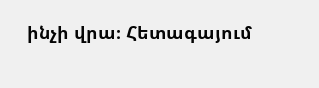ինչի վրա։ Հետագայում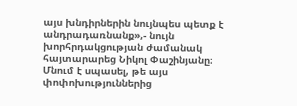այս խնդիրներին նույնպես պետք է անդրադառնանք»,- նույն խորհրդակցության ժամանակ հայտարարեց Նիկոլ Փաշինյանը։
Մնում է սպասել, թե այս փոփոխություններից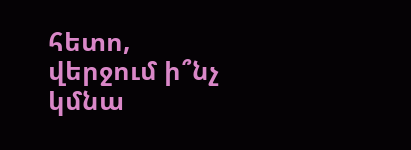հետո, վերջում ի՞նչ կմնա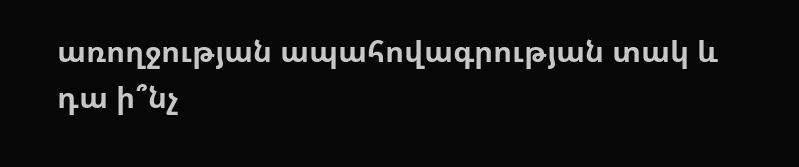առողջության ապահովագրության տակ և դա ի՞նչ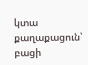կտա քաղաքացուն՝ բացի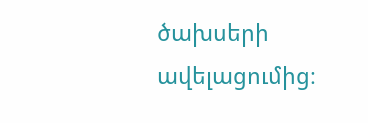ծախսերի ավելացումից։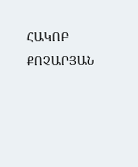ՀԱԿՈԲ ՔՈՉԱՐՅԱՆ